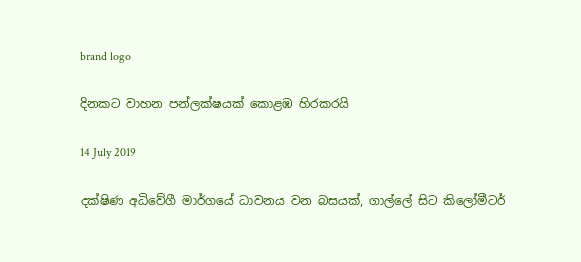brand logo

දිනකට වාහන පන්ලක්ෂයක් කොළඹ හිරකරයි

14 July 2019

දක්ෂිණ අධිවේගී මාර්ගයේ ධාවනය වන බසයක්, ගාල්ලේ සිට කිලෝමීටර්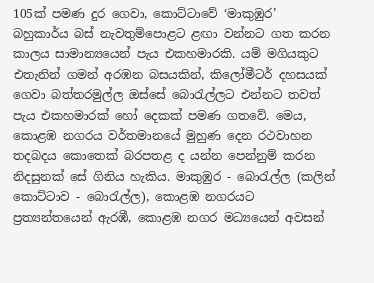105ක් පමණ දුර ගෙවා, කොට්ටාවේ ‘මාකුඹුර’ බහුකාර්ය බස් නැවතුම්පොළට ළඟා වන්නට ගත කරන කාලය සාමාන්‍යයෙන් පැය එකහමාරකි. යම් මගියකුට එතැනින් ගමන් අරඹන බසයකින්, කිලෝමීටර් දහසයක් ගෙවා බත්තරමුල්ල ඔස්සේ බොරැල්ලට එන්නට තවත් පැය එකහමාරක් හෝ දෙකක් පමණ ගතවේ. මෙය, කොළඹ නගරය වර්තමානයේ මුහුණ දෙන රථවාහන තදබදය කොතෙක් බරපතළ ද යන්න පෙන්නුම් කරන නිදසුනක් සේ ගිනිය හැකිය. මාකුඹුර - බොරැල්ල (කලින් කොට්ටාව - බොරැල්ල), කොළඹ නගරයට ප්‍රත්‍යන්තයෙන් ඇරඹී, කොළඹ නගර මධ්‍යයෙන් අවසන්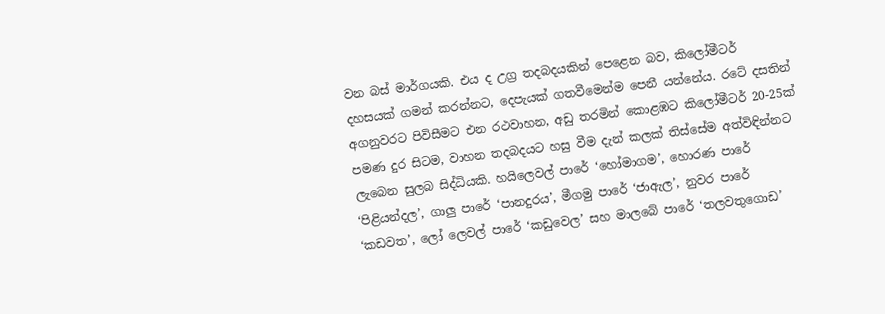වන බස් මාර්ගයකි. එය ද උග්‍ර තදබදයකින් පෙළෙන බව, කිලෝමීටර් දහසයක් ගමන් කරන්නට, දෙපැයක් ගතවීමෙන්ම පෙනී යන්නේය. රටේ දසතින් අගනුවරට පිවිසීමට එන රථවාහන, අඩු තරමින් කොළඹට කිලෝමීටර් 20-25ක් පමණ දුර සිටම, වාහන තදබදයට හසු වීම දැන් කලක් තිස්සේම අත්විඳින්නට ලැබෙන සුලබ සිද්ධියකි. හයිලෙවල් පාරේ ‘හෝමාගම’, හොරණ පාරේ ‘පිළියන්දල’, ගාලු පාරේ ‘පානදුරය’, මීගමු පාරේ ‘ජාඇල’, නුවර පාරේ ‘කඩවත’, ලෝ ලෙවල් පාරේ ‘කඩුවෙල’ සහ මාලබේ පාරේ ‘තලවතුගොඩ’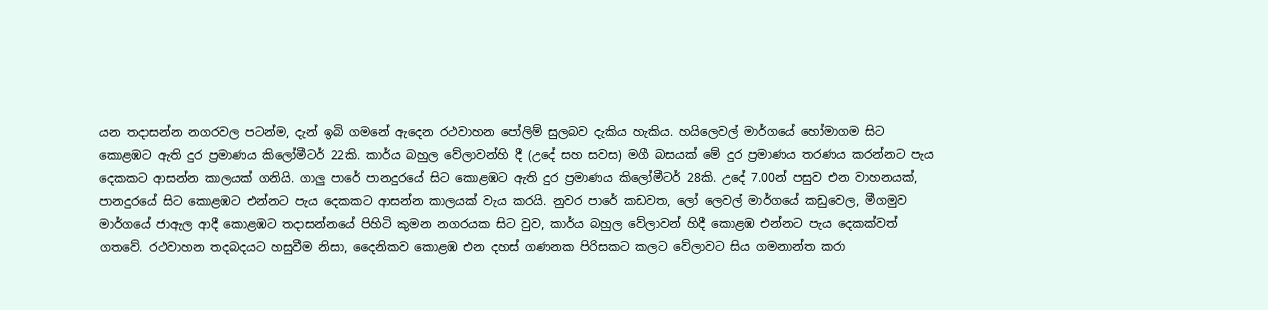යන තදාසන්න නගරවල පටන්ම, දැන් ඉබි ගමනේ ඇදෙන රථවාහන පෝලිම් සුලබව දැකිය හැකිය. හයිලෙවල් මාර්ගයේ හෝමාගම සිට කොළඹට ඇති දුර ප්‍රමාණය කිලෝමීටර් 22කි. කාර්ය බහුල වේලාවන්හි දී (උදේ සහ සවස) මගී බසයක් මේ දුර ප්‍රමාණය තරණය කරන්නට පැය දෙකකට ආසන්න කාලයක් ගනියි. ගාලු පාරේ පානදුරයේ සිට කොළඹට ඇති දුර ප්‍රමාණය කිලෝමීටර් 28කි. උදේ 7.00න් පසුව එන වාහනයක්, පානදුරයේ සිට කොළඹට එන්නට පැය දෙකකට ආසන්න කාලයක් වැය කරයි. නුවර පාරේ කඩවත, ලෝ ලෙවල් මාර්ගයේ කඩුවෙල, මීගමුව මාර්ගයේ ජාඇල ආදී කොළඹට තදාසන්නයේ පිහිටි කුමන නගරයක සිට වුව, කාර්ය බහුල වේලාවන් හිදී කොළඹ එන්නට පැය දෙකක්වත් ගතවේ. රථවාහන තදබදයට හසුවීම නිසා, දෛනිකව කොළඹ එන දහස් ගණනක පිරිසකට කලට වේලාවට සිය ගමනාන්ත කරා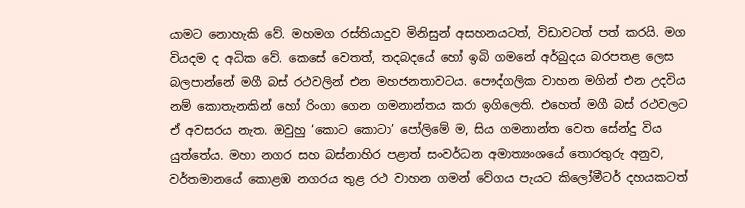යාමට නොහැකි වේ. මහමග රස්තියාදුව මිනිසුන් අසහනයටත්, විඩාවටත් පත් කරයි. මග වියදම ද අධික වේ. කෙසේ වෙතත්, තදබදයේ හෝ ඉබි ගමනේ අර්බුදය බරපතළ ලෙස බලපාන්නේ මගී බස් රථවලින් එන මහජනතාවටය. පෞද්ගලික වාහන මගින් එන උදවිය නම් කොතැනකින් හෝ රිංගා ගෙන ගමනාන්තය කරා ඉගිලෙති. එහෙත් මගී බස් රථවලට ඒ අවසරය නැත. ඔවුහු ‘කොට කොටා’ පෝලිමේ ම, සිය ගමනාන්ත වෙත සේන්දු විය යුත්තේය. මහා නගර සහ බස්නාහිර පළාත් සංවර්ධන අමාත්‍යංශයේ තොරතුරු අනුව, වර්තමානයේ කොළඹ නගරය තුළ රථ වාහන ගමන් වේගය පැයට කිලෝමීටර් දහයකටත්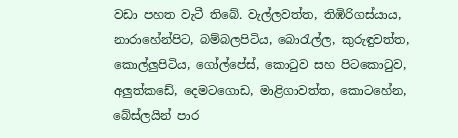වඩා පහත වැටී තිබේ. වැල්ලවත්ත, තිඹිරිගස්යාය, නාරාහේන්පිට, බම්බලපිටිය, බොරැල්ල, කුරුඳුවත්ත, කොල්ලුපිටිය, ගෝල්පේස්, කොටුව සහ පිටකොටුව, අලුත්කඩේ, දෙමටගොඩ, මාළිගාවත්ත, කොටහේන, බේස්ලයින් පාර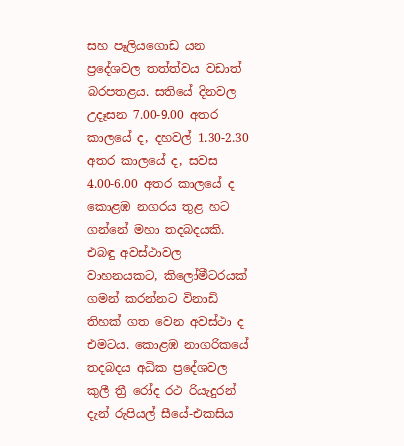සහ පෑලියගොඩ යන ප්‍රදේශවල තත්ත්වය වඩාත් බරපතළය. සතියේ දිනවල උදෑසන 7.00-9.00 අතර කාලයේ ද, දහවල් 1.30-2.30 අතර කාලයේ ද, සවස 4.00-6.00 අතර කාලයේ ද කොළඹ නගරය තුළ හට ගන්නේ මහා තදබදයකි. එබඳු අවස්ථාවල වාහනයකට, කිලෝමීටරයක් ගමන් කරන්නට විනාඩි තිහක් ගත වෙන අවස්ථා ද එමටය. කොළඹ නාගරිකයේ තදබදය අධික ප්‍රදේශවල කුලී ත්‍රී රෝද රථ රියැදුරන් දැන් රුපියල් සීයේ-එකසිය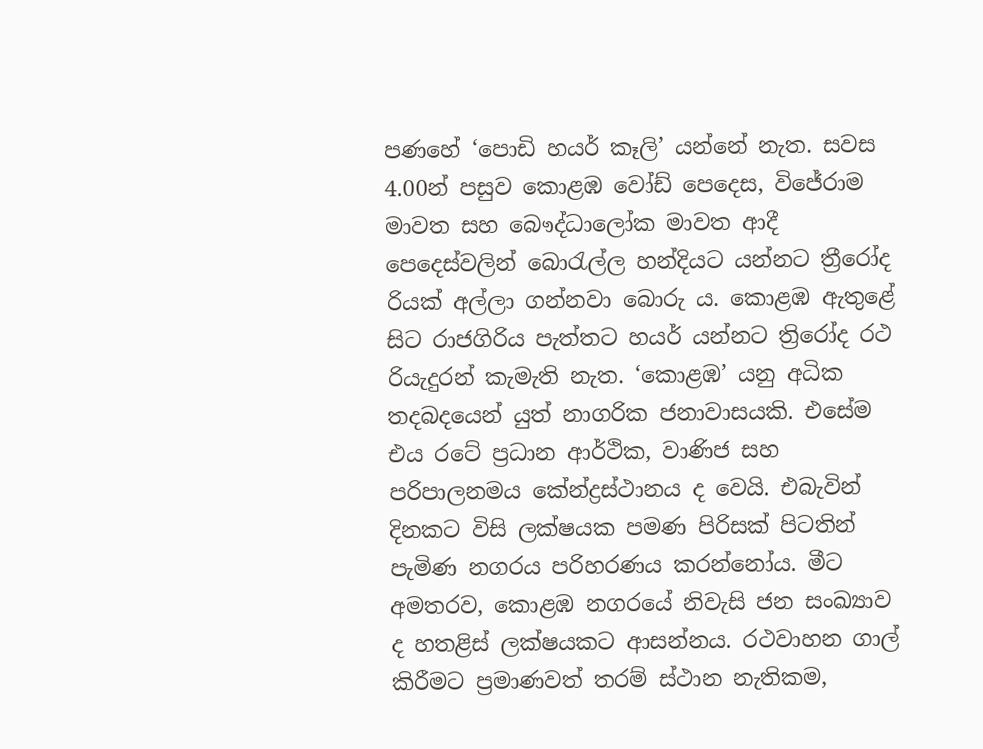පණහේ ‘පොඩි හයර් කෑලි’ යන්නේ නැත. සවස 4.00න් පසුව කොළඹ වෝඩ් පෙදෙස, විජේරාම මාවත සහ බෞද්ධාලෝක මාවත ආදී පෙදෙස්වලින් බොරැල්ල හන්දියට යන්නට ත්‍රීරෝද රියක් අල්ලා ගන්නවා බොරු ය. කොළඹ ඇතුළේ සිට රාජගිරිය පැත්තට හයර් යන්නට ත්‍රිරෝද රථ රියැදුරන් කැමැති නැත. ‘කොළඹ’ යනු අධික තදබදයෙන් යුත් නාගරික ජනාවාසයකි. එසේම එය රටේ ප්‍රධාන ආර්ථික, වාණිජ සහ පරිපාලනමය කේන්ද්‍රස්ථානය ද වෙයි. එබැවින් දිනකට විසි ලක්ෂයක පමණ පිරිසක් පිටතින් පැමිණ නගරය පරිහරණය කරන්නෝය. මීට අමතරව, කොළඹ නගරයේ නිවැසි ජන සංඛ්‍යාව ද හතළිස් ලක්ෂයකට ආසන්නය. රථවාහන ගාල් කිරීමට ප්‍රමාණවත් තරම් ස්ථාන නැතිකම,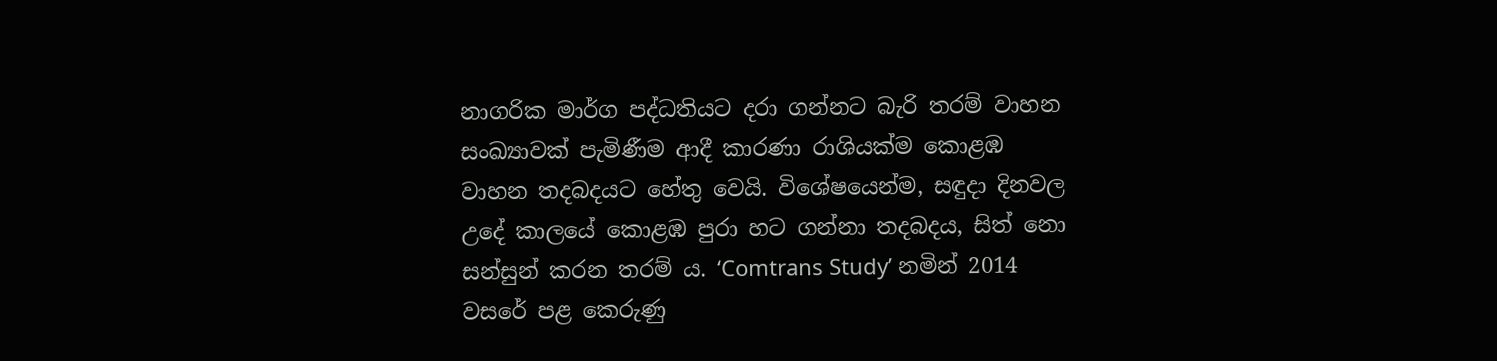නාගරික මාර්ග පද්ධතියට දරා ගන්නට බැරි තරම් වාහන සංඛ්‍යාවක් පැමිණීම ආදී කාරණා රාශියක්ම කොළඹ වාහන තදබදයට හේතු වෙයි. විශේෂයෙන්ම, සඳුදා දිනවල උදේ කාලයේ කොළඹ පුරා හට ගන්නා තදබදය, සිත් නො සන්සුන් කරන තරම් ය. ‘Comtrans Study’ නමින් 2014 වසරේ පළ කෙරුණු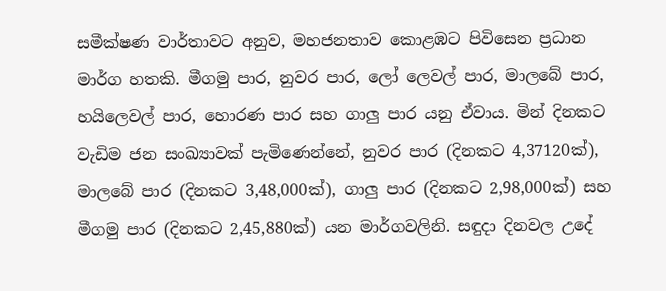සමීක්ෂණ වාර්තාවට අනුව, මහජනතාව කොළඹට පිවිසෙන ප්‍රධාන මාර්ග හතකි. මීගමු පාර, නුවර පාර, ලෝ ලෙවල් පාර, මාලබේ පාර, හයිලෙවල් පාර, හොරණ පාර සහ ගාලු පාර යනු ඒවාය. මින් දිනකට වැඩිම ජන සංඛ්‍යාවක් පැමිණෙන්නේ, නුවර පාර (දිනකට 4,37120ක්), මාලබේ පාර (දිනකට 3,48,000ක්), ගාලු පාර (දිනකට 2,98,000ක්) සහ මීගමු පාර (දිනකට 2,45,880ක්) යන මාර්ගවලිනි. සඳුදා දිනවල උදේ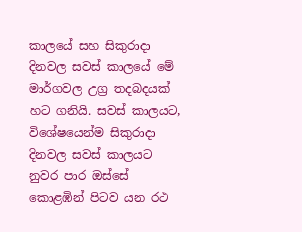කාලයේ සහ සිකුරාදා දිනවල සවස් කාලයේ මේ මාර්ගවල උග්‍ර තදබදයක් හට ගනියි. සවස් කාලයට, විශේෂයෙන්ම සිකුරාදා දිනවල සවස් කාලයට නුවර පාර ඔස්සේ කොළඹින් පිටව යන රථ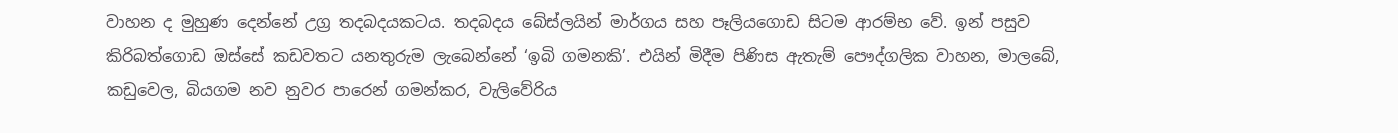වාහන ද මුහුණ දෙන්නේ උග්‍ර තදබදයකටය. තදබදය බේස්ලයින් මාර්ගය සහ පෑලියගොඩ සිටම ආරම්භ වේ. ඉන් පසුව කිරිබත්ගොඩ ඔස්සේ කඩවතට යනතුරුම ලැබෙන්නේ ‘ඉබි ගමනකි’. එයින් මිදීම පිණිස ඇතැම් පෞද්ගලික වාහන, මාලබේ, කඩුවෙල, බියගම නව නුවර පාරෙන් ගමන්කර, වැලිවේරිය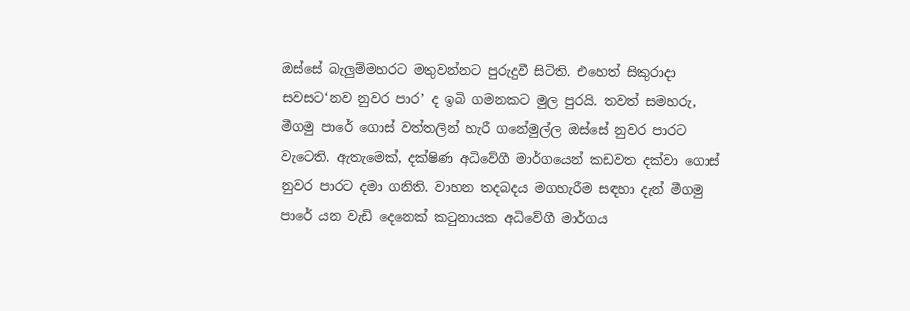ඔස්සේ බැලුම්මහරට මතුවන්නට පුරුදුවී සිටිති. එහෙත් සිකුරාදා සවසට‘නව නුවර පාර’ ද ඉබි ගමනකට මුල පුරයි. තවත් සමහරු, මීගමු පාරේ ගොස් වත්තලින් හැරී ගනේමුල්ල ඔස්සේ නුවර පාරට වැටෙති. ඇතැමෙක්, දක්ෂිණ අධිවේගී මාර්ගයෙන් කඩවත දක්වා ගොස් නුවර පාරට දමා ගනිති. වාහන තදබදය මගහැරීම සඳහා දැන් මීගමු පාරේ යන වැඩි දෙනෙක් කටුනායක අධිවේගී මාර්ගය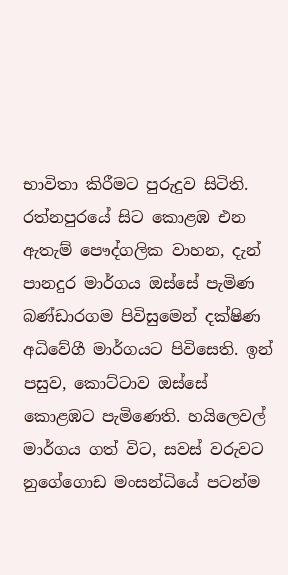භාවිතා කිරීමට පුරුදුව සිටිති. රත්නපුරයේ සිට කොළඹ එන ඇතැම් පෞද්ගලික වාහන, දැන් පානදුර මාර්ගය ඔස්සේ පැමිණ බණ්ඩාරගම පිවිසුමෙන් දක්ෂිණ අධිවේගී මාර්ගයට පිවිසෙති. ඉන් පසුව, කොට්ටාව ඔස්සේ කොළඹට පැමිණෙති. හයිලෙවල් මාර්ගය ගත් විට, සවස් වරුවට නුගේගොඩ මංසන්ධියේ පටන්ම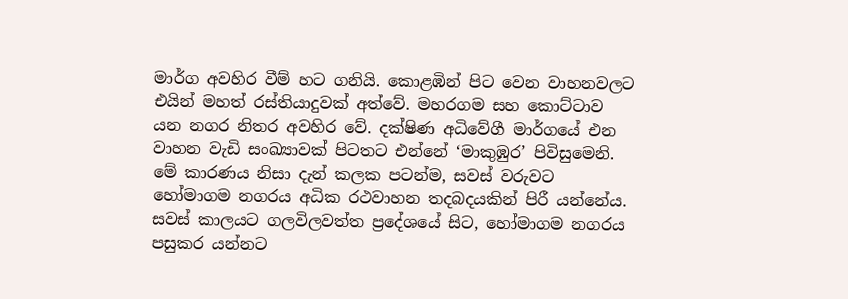මාර්ග අවහිර වීම් හට ගනියි. කොළඹින් පිට වෙන වාහනවලට එයින් මහත් රස්තියාදුවක් අත්වේ. මහරගම සහ කොට්ටාව යන නගර නිතර අවහිර වේ. දක්ෂිණ අධිවේගී මාර්ගයේ එන වාහන වැඩි සංඛ්‍යාවක් පිටතට එන්නේ ‘මාකුඹුර’ පිවිසුමෙනි. මේ කාරණය නිසා දැන් කලක පටන්ම, සවස් වරුවට හෝමාගම නගරය අධික රථවාහන තදබදයකින් පිරී යන්නේය. සවස් කාලයට ගලවිලවත්ත ප්‍රදේශයේ සිට, හෝමාගම නගරය පසුකර යන්නට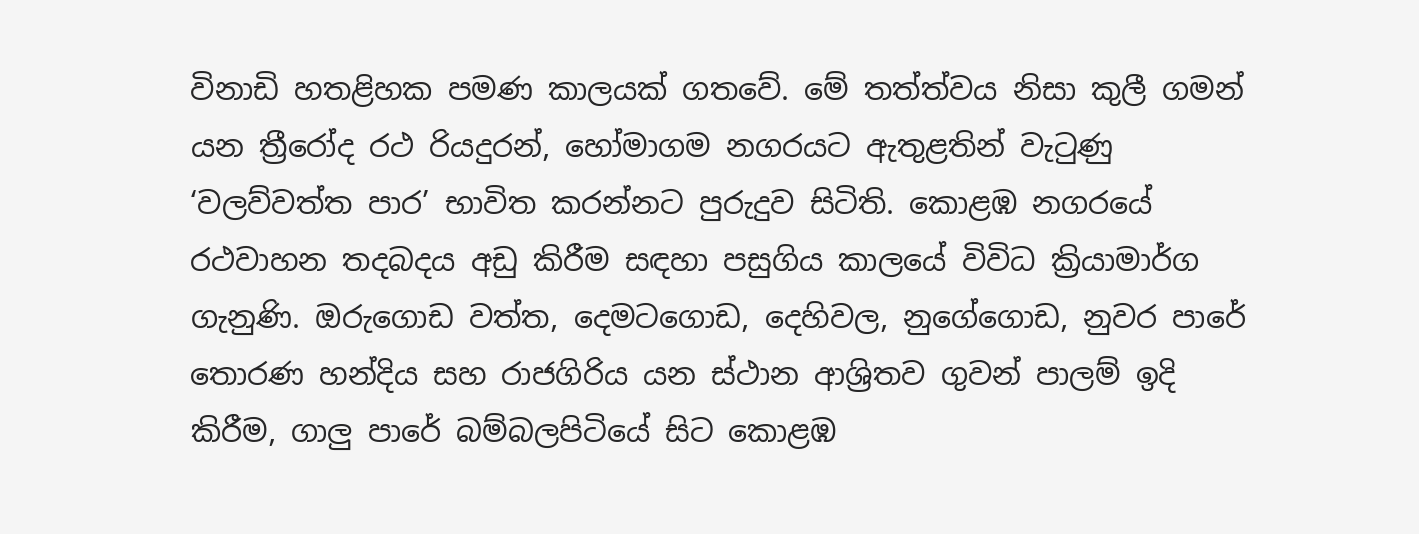විනාඩි හතළිහක පමණ කාලයක් ගතවේ. මේ තත්ත්වය නිසා කුලී ගමන් යන ත්‍රීරෝද රථ රියදුරන්, හෝමාගම නගරයට ඇතුළතින් වැටුණු ‘වලව්වත්ත පාර’ භාවිත කරන්නට පුරුදුව සිටිති. කොළඹ නගරයේ රථවාහන තදබදය අඩු කිරීම සඳහා පසුගිය කාලයේ විවිධ ක්‍රියාමාර්ග ගැනුණි. ඔරුගොඩ වත්ත, දෙමටගොඩ, දෙහිවල, නුගේගොඩ, නුවර පාරේ තොරණ හන්දිය සහ රාජගිරිය යන ස්ථාන ආශ්‍රිතව ගුවන් පාලම් ඉදි කිරීම, ගාලු පාරේ බම්බලපිටියේ සිට කොළඹ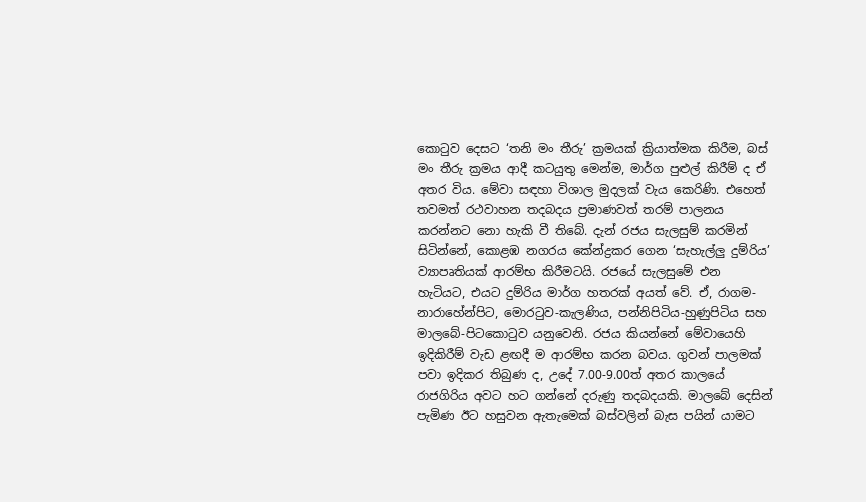කොටුව දෙසට ‘තනි මං තීරු’ ක්‍රමයක් ක්‍රියාත්මක කිරීම, බස් මං තීරු ක්‍රමය ආදී කටයුතු මෙන්ම, මාර්ග පුළුල් කිරීම් ද ඒ අතර විය. මේවා සඳහා විශාල මුදලක් වැය කෙරිණි. එහෙත් තවමත් රථවාහන තදබදය ප්‍රමාණවත් තරම් පාලනය කරන්නට නො හැකි වී තිබේ. දැන් රජය සැලසුම් කරමින් සිටින්නේ, කොළඹ නගරය කේන්ද්‍රකර ගෙන ‘සැහැල්ලු දුම්රිය’ ව්‍යාපෘතියක් ආරම්භ කිරීමටයි. රජයේ සැලසුමේ එන හැටියට, එයට දුම්රිය මාර්ග හතරක් අයත් වේ. ඒ, රාගම-නාරාහේන්පිට, මොරටුව-කැලණිය, පන්නිපිටිය-හුණුපිටිය සහ මාලබේ-පිටකොටුව යනුවෙනි. රජය කියන්නේ මේවායෙහි ඉදිකිරීම් වැඩ ළඟදී ම ආරම්භ කරන බවය. ගුවන් පාලමක් පවා ඉදිකර තිබුණ ද, උදේ 7.00-9.00ත් අතර කාලයේ රාජගිරිය අවට හට ගන්නේ දරුණු තදබදයකි. මාලබේ දෙසින් පැමිණ ඊට හසුවන ඇතැමෙක් බස්වලින් බැස පයින් යාමට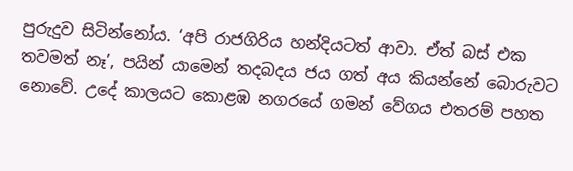පුරුදුව සිටින්නෝය. ‘අපි රාජගිරිය හන්දියටත් ආවා. ඒත් බස් එක තවමත් නෑ’, පයින් යාමෙන් තදබදය ජය ගත් අය කියන්නේ බොරුවට නොවේ. උදේ කාලයට කොළඹ නගරයේ ගමන් වේගය එතරම් පහත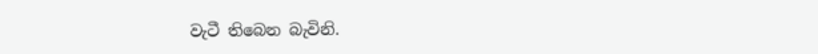වැටී තිබෙන බැවිනි.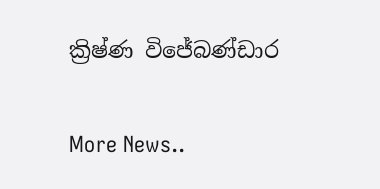ක්‍රිෂ්ණ විජේබණ්ඩාර


More News..